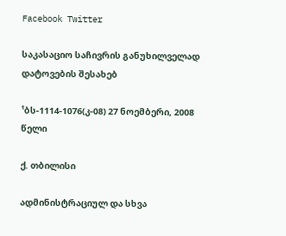Facebook Twitter

საკასაციო საჩივრის განუხილველად დატოვების შესახებ

¹ბს-1114-1076(კ-08) 27 ნოემბერი, 2008 წელი

ქ. თბილისი

ადმინისტრაციულ და სხვა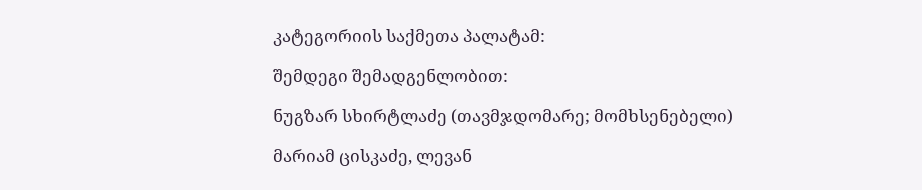კატეგორიის საქმეთა პალატამ:

შემდეგი შემადგენლობით:

ნუგზარ სხირტლაძე (თავმჯდომარე; მომხსენებელი)

მარიამ ცისკაძე, ლევან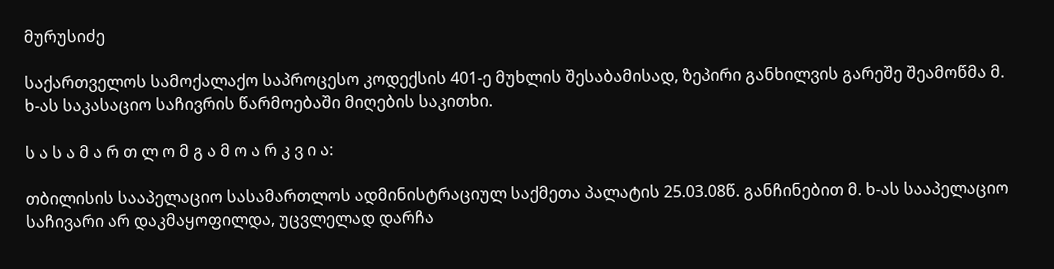მურუსიძე

საქართველოს სამოქალაქო საპროცესო კოდექსის 401-ე მუხლის შესაბამისად, ზეპირი განხილვის გარეშე შეამოწმა მ. ხ-ას საკასაციო საჩივრის წარმოებაში მიღების საკითხი.

ს ა ს ა მ ა რ თ ლ ო მ გ ა მ ო ა რ კ ვ ი ა:

თბილისის სააპელაციო სასამართლოს ადმინისტრაციულ საქმეთა პალატის 25.03.08წ. განჩინებით მ. ხ-ას სააპელაციო საჩივარი არ დაკმაყოფილდა, უცვლელად დარჩა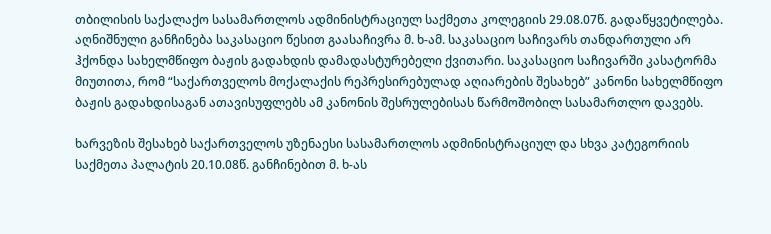თბილისის საქალაქო სასამართლოს ადმინისტრაციულ საქმეთა კოლეგიის 29.08.07წ. გადაწყვეტილება. აღნიშნული განჩინება საკასაციო წესით გაასაჩივრა მ. ხ-ამ. საკასაციო საჩივარს თანდართული არ ჰქონდა სახელმწიფო ბაჟის გადახდის დამადასტურებელი ქვითარი. საკასაციო საჩივარში კასატორმა მიუთითა, რომ “საქართველოს მოქალაქის რეპრესირებულად აღიარების შესახებ” კანონი სახელმწიფო ბაჟის გადახდისაგან ათავისუფლებს ამ კანონის შესრულებისას წარმოშობილ სასამართლო დავებს.

ხარვეზის შესახებ საქართველოს უზენაესი სასამართლოს ადმინისტრაციულ და სხვა კატეგორიის საქმეთა პალატის 20.10.08წ. განჩინებით მ. ხ-ას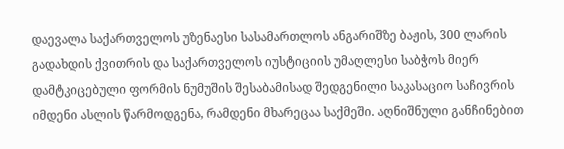დაევალა საქართველოს უზენაესი სასამართლოს ანგარიშზე ბაჟის, 300 ლარის გადახდის ქვითრის და საქართველოს იუსტიციის უმაღლესი საბჭოს მიერ დამტკიცებული ფორმის ნუმუშის შესაბამისად შედგენილი საკასაციო საჩივრის იმდენი ასლის წარმოდგენა, რამდენი მხარეცაა საქმეში. აღნიშნული განჩინებით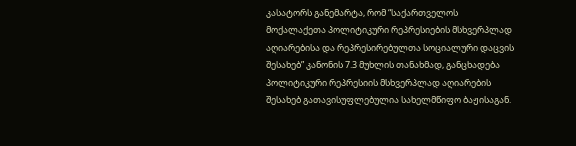კასატორს განემარტა, რომ “საქართველოს მოქალაქეთა პოლიტიკური რეპრესიების მსხვერპლად აღიარებისა და რეპრესირებულთა სოციალური დაცვის შესახებ” კანონის 7.3 მუხლის თანახმად, განცხადება პოლიტიკური რეპრესიის მსხვერპლად აღიარების შესახებ გათავისუფლებულია სახელმწიფო ბაჟისაგან.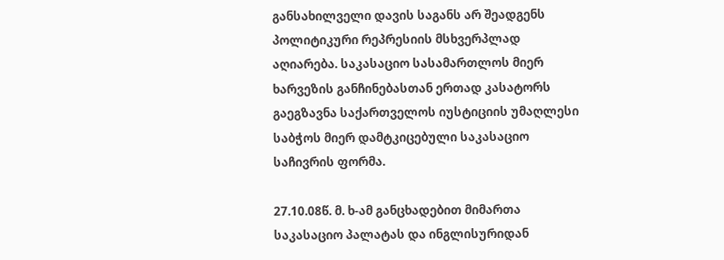განსახილველი დავის საგანს არ შეადგენს პოლიტიკური რეპრესიის მსხვერპლად აღიარება. საკასაციო სასამართლოს მიერ ხარვეზის განჩინებასთან ერთად კასატორს გაეგზავნა საქართველოს იუსტიციის უმაღლესი საბჭოს მიერ დამტკიცებული საკასაციო საჩივრის ფორმა.

27.10.08წ. მ. ხ-ამ განცხადებით მიმართა საკასაციო პალატას და ინგლისურიდან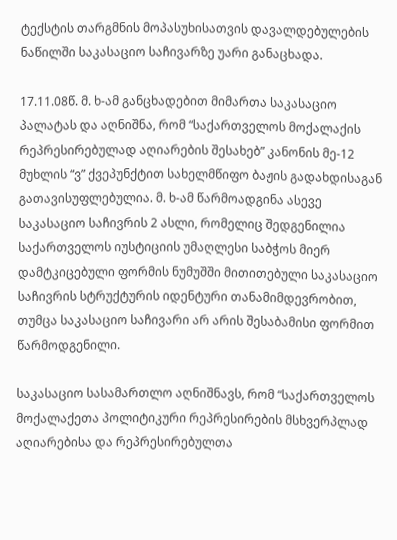ტექსტის თარგმნის მოპასუხისათვის დავალდებულების ნაწილში საკასაციო საჩივარზე უარი განაცხადა.

17.11.08წ. მ. ხ-ამ განცხადებით მიმართა საკასაციო პალატას და აღნიშნა, რომ “საქართველოს მოქალაქის რეპრესირებულად აღიარების შესახებ” კანონის მე-12 მუხლის “ვ” ქვეპუნქტით სახელმწიფო ბაჟის გადახდისაგან გათავისუფლებულია. მ. ხ-ამ წარმოადგინა ასევე საკასაციო საჩივრის 2 ასლი, რომელიც შედგენილია საქართველოს იუსტიციის უმაღლესი საბჭოს მიერ დამტკიცებული ფორმის ნუმუშში მითითებული საკასაციო საჩივრის სტრუქტურის იდენტური თანამიმდევრობით, თუმცა საკასაციო საჩივარი არ არის შესაბამისი ფორმით წარმოდგენილი.

საკასაციო სასამართლო აღნიშნავს, რომ “საქართველოს მოქალაქეთა პოლიტიკური რეპრესირების მსხვერპლად აღიარებისა და რეპრესირებულთა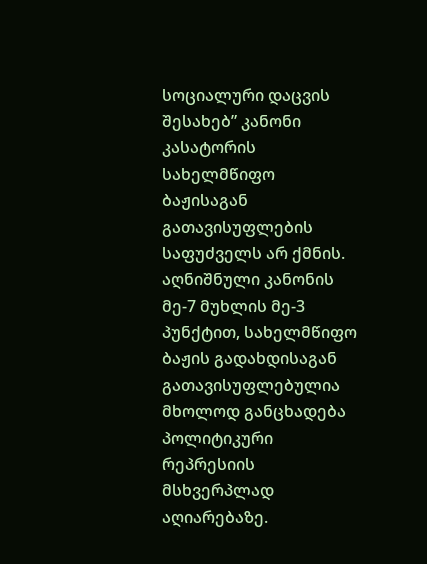სოციალური დაცვის შესახებ” კანონი კასატორის სახელმწიფო ბაჟისაგან გათავისუფლების საფუძველს არ ქმნის. აღნიშნული კანონის მე-7 მუხლის მე-3 პუნქტით, სახელმწიფო ბაჟის გადახდისაგან გათავისუფლებულია მხოლოდ განცხადება პოლიტიკური რეპრესიის მსხვერპლად აღიარებაზე.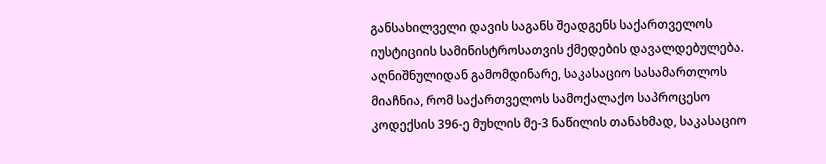განსახილველი დავის საგანს შეადგენს საქართველოს იუსტიციის სამინისტროსათვის ქმედების დავალდებულება. აღნიშნულიდან გამომდინარე, საკასაციო სასამართლოს მიაჩნია, რომ საქართველოს სამოქალაქო საპროცესო კოდექსის 396-ე მუხლის მე-3 ნაწილის თანახმად, საკასაციო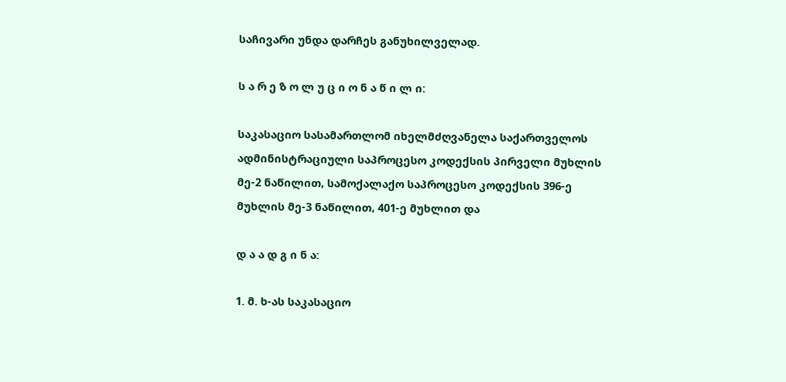საჩივარი უნდა დარჩეს განუხილველად.

ს ა რ ე ზ ო ლ უ ც ი ო ნ ა წ ი ლ ი:

საკასაციო სასამართლომ იხელმძღვანელა საქართველოს ადმინისტრაციული საპროცესო კოდექსის პირველი მუხლის მე-2 ნაწილით, სამოქალაქო საპროცესო კოდექსის 396-ე მუხლის მე-3 ნაწილით, 401-ე მუხლით და

დ ა ა დ გ ი ნ ა:

1. მ. ხ-ას საკასაციო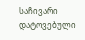საჩივარი დატოვებული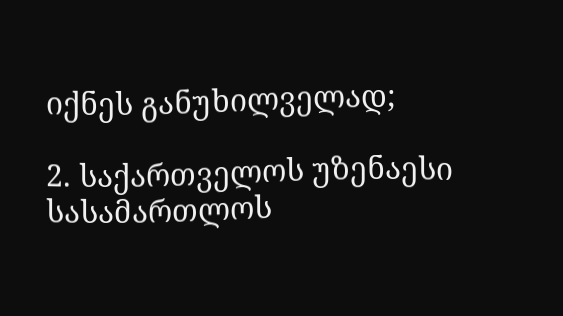იქნეს განუხილველად;

2. საქართველოს უზენაესი სასამართლოს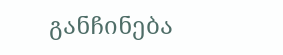განჩინება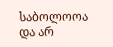საბოლოოა და არ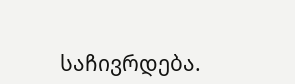საჩივრდება.